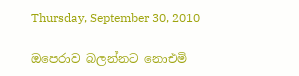Thursday, September 30, 2010

ඔපෙරාව බලන්නට නොඑමි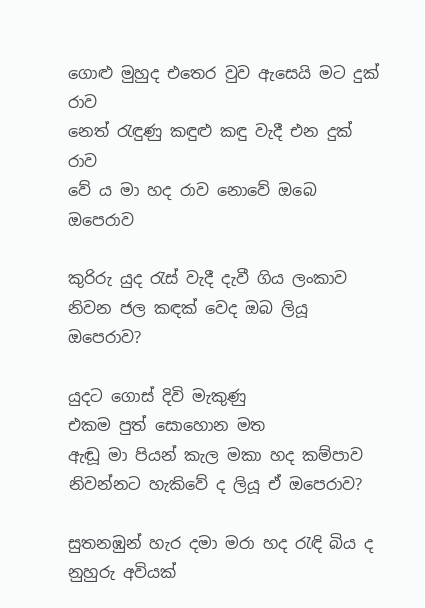ගොළු මුහුද එතෙර වුව ඇසෙයි මට දුක් රාව
නෙත් රැඳුණු කඳුළු කඳු වැදී එන දුක් රාව
වේ ය මා හද රාව නොවේ ඔබෙ ඔපෙරාව

කුරිරු යුද රැස් වැදී දැවී ගිය ලංකාව
නිවන ජල කඳක් වෙද ඔබ ලියූ ඔපෙරාව?

යුදට ගොස් දිවි මැකුණු
එකම පුත් සොහොන මත
ඇඬූ මා පියන් කැල මකා හද කම්පාව
නිවන්නට හැකිවේ ද ලියූ ඒ ඔපෙරාව?

සුතනඹුන් හැර දමා මරා හද රැඳි බිය ද
නුහුරු අවියක්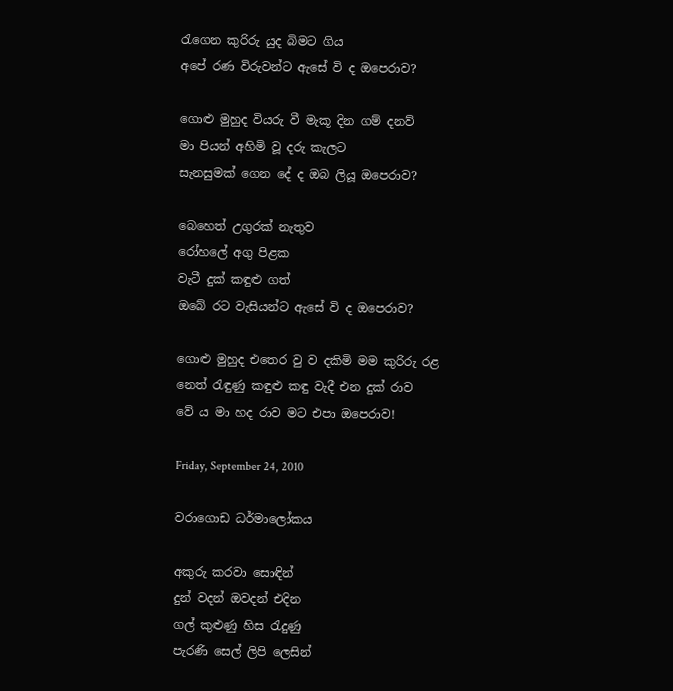රැගෙන කුරිරු යුද බිමට ගිය
අපේ රණ විරුවන්ට ඇසේ වි ද ඔපෙරාව?

ගොළු මුහුද වියරු වී මැකූ දින ගම් දනව්
මා පියන් අහිමි වූ දරු කැලට
සැනසුමක් ගෙන දේ ද ඔබ ලියූ ඔපෙරාව?

බෙහෙත් උගුරක් නැතුව
රෝහලේ අගු පිළක
වැටී දුක් කඳුළු ගත්
ඔබේ රට වැසියන්ට ඇසේ වි ද ඔපෙරාව?

ගොළු මුහුද එතෙර වු ව දකිමි මම කුරිරු රළ
නෙත් රැඳුණු කඳුළු කඳු වැදී එන දුක් රාව
වේ ය මා හද රාව මට එපා ඔපෙරාව!

Friday, September 24, 2010

වරාගොඩ ධර්මාලෝකය

අකුරු කරවා සොඳින්
දුන් වදන් ඔවදන් එදින
ගල් කුළුණු හිස රැදුණු
පැරණි සෙල් ලිපි ලෙසින්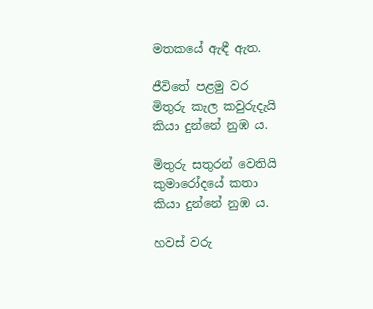මතකයේ ඇඳී ඇත.

ජීවිතේ පළමු වර
මිතුරු කැල කවුරුදැයි
කියා දුන්නේ නුඹ ය.

මිතුරු සතුරන් වෙතියි
කුමාරෝදයේ කතා
කියා දුන්නේ නුඹ ය.

හවස් වරු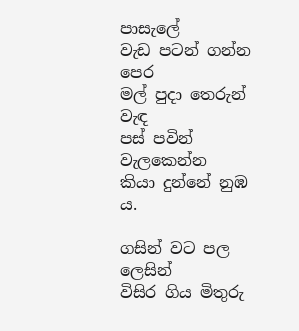පාසැලේ
වැඩ පටන් ගන්න පෙර
මල් පුදා තෙරුන් වැඳ
පස් පවින් වැලකෙන්න
කියා දුන්නේ නුඹ ය.

ගසින් වට පල ලෙසින්
විසිර ගිය මිතුරු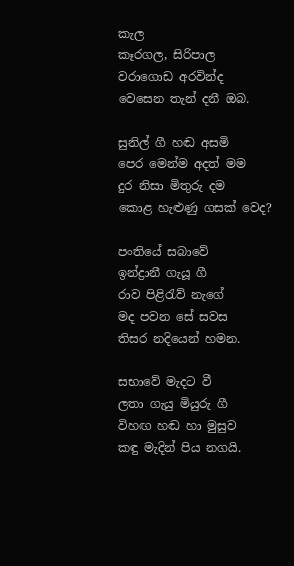කැල
කෑරගල, සිරිපාල
වරාගොඩ අරවින්ද
වෙසෙන තැන් දනී ඔබ.

සුනිල් ගී හඬ අසමි
පෙර මෙන්ම අදත් මම
දුර නිසා මිතුරු දම
කොළ හැළුණු ගසක් වෙද?

පංතියේ සබාවේ
ඉන්ද්‍රානී ගැයූ ගී
රාව පිළිරැව් නැගේ
මද පවන සේ සවස
තිසර නදියෙන් හමන.

සභාවේ මැදට වී
ලතා ගැයු මියුරු ගී
විහඟ හඬ හා මුසුව
කඳු මැදින් පිය නගයි.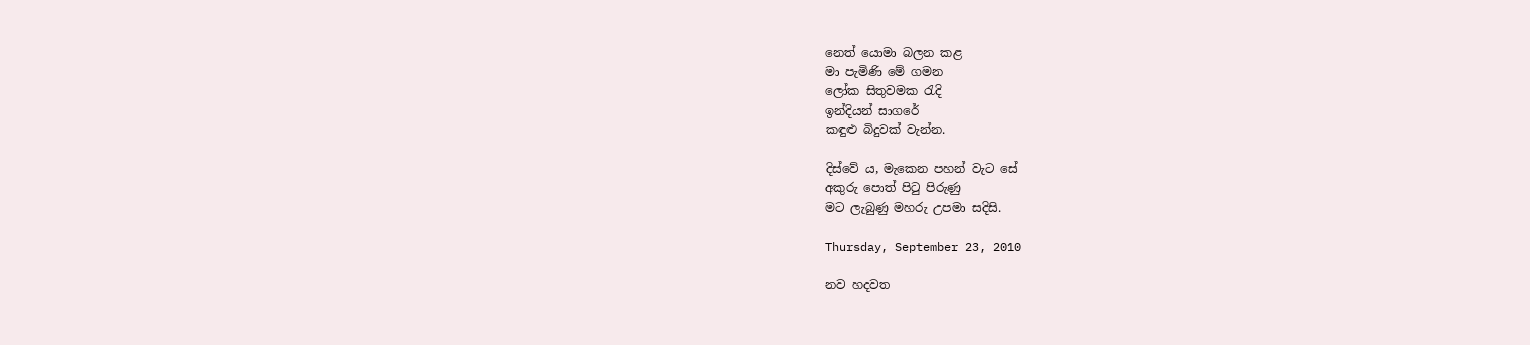නෙත් යොමා බලන කළ
මා පැමිණි මේ ගමන
ලෝක සිතුවමක රැදි
ඉන්දියන් සාගරේ
කඳුළු බිදුවක් වැන්න.

දිස්වේ ය, මැකෙන පහන් වැට සේ
අකුරු පොත් පිටු පිරුණු
මට ලැබුණු මහරු උපමා සදිසි.

Thursday, September 23, 2010

නව හදවත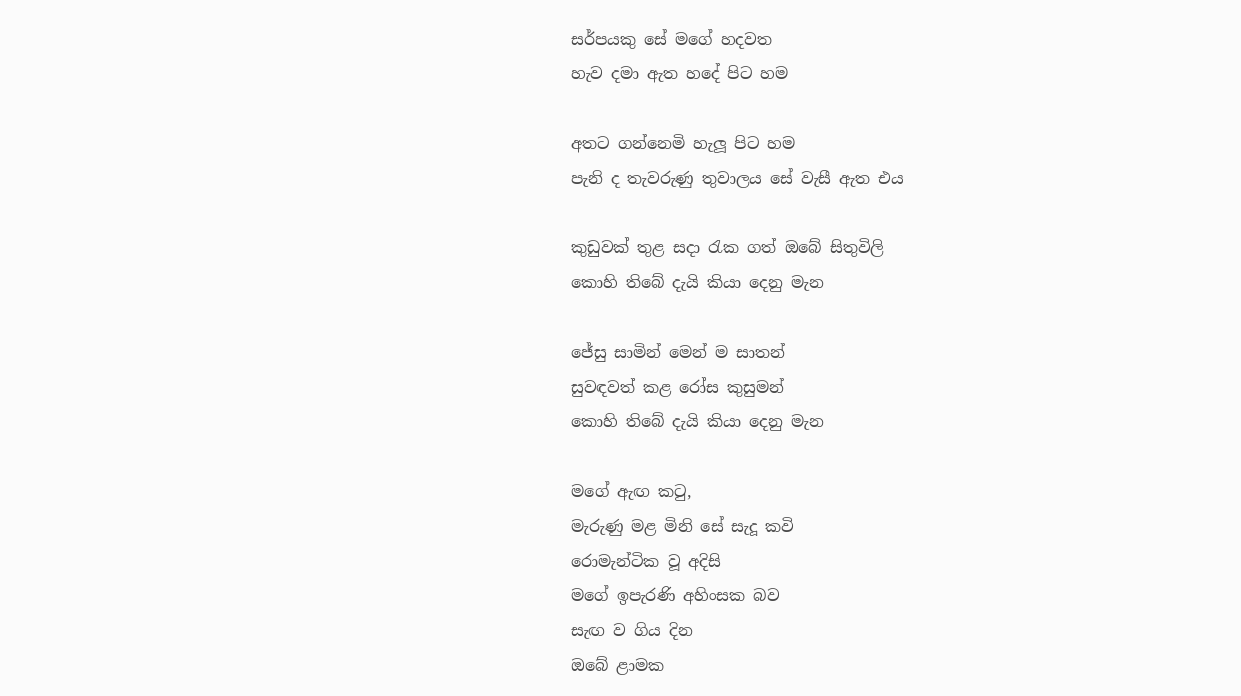සර්පයකු සේ මගේ හදවත
හැව දමා ඇත හදේ පිට හම

අතට ගන්නෙමි හැලූ පිට හම
පැනි ද තැවරුණු තුවාලය සේ වැසී ඇත එය

කුඩුවක් තුළ සදා රැක ගත් ඔබේ සිතුවිලි
කොහි තිබේ දැයි කියා දෙනු මැන

ජේසු සාමින් මෙන් ම සාතන්
සුවඳවත් කළ රෝස කුසුමන්
කොහි තිබේ දැයි කියා දෙනු මැන

මගේ ඇඟ කටු,
මැරුණු මළ මිනි සේ සැදූ කවි
රොමැන්ටික වූ අදිසි
මගේ ඉපැරණි අහිංසක බව
සැඟ ව ගිය දින
ඔබේ ළාමක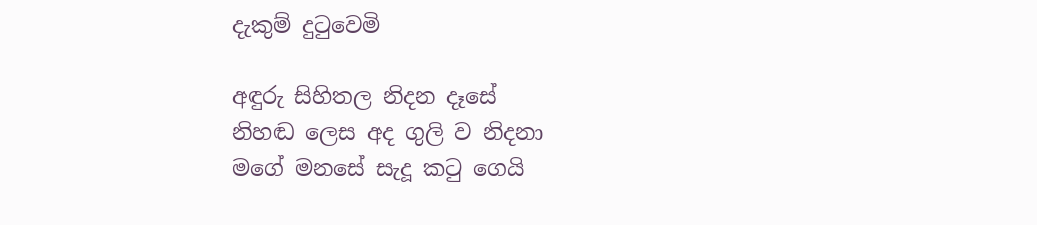දැකුම් දුටුවෙමි

අඳුරු සිහිතල නිදන දෑසේ
නිහඬ ලෙස අද ගුලි ව නිදනා
මගේ මනසේ සැදූ කටු ගෙයි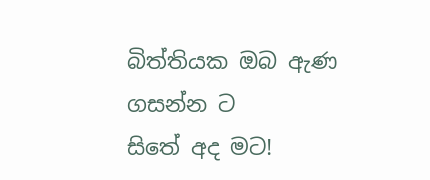බිත්තියක ඔබ ඇණ ගසන්න ට
සිතේ අද මට!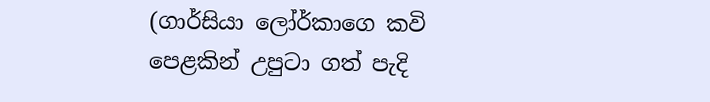(ගාර්සියා ලෝර්කාගෙ කවි පෙළකින් උපුටා ගත් පැදි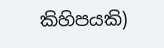කිහිපයකි)